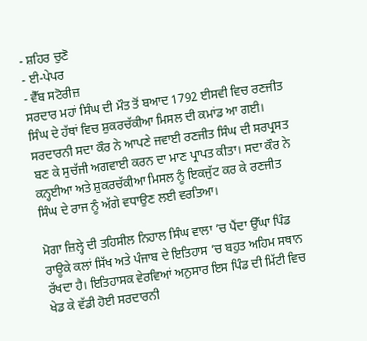- ਸ਼ਹਿਰ ਚੁਣੋ
- ਈ-ਪੇਪਰ
- ਵੈੱਬ ਸਟੋਰੀਜ਼
ਸਰਦਾਰ ਮਹਾਂ ਸਿੰਘ ਦੀ ਮੌਤ ਤੋਂ ਬਆਦ 1792 ਈਸਵੀ ਵਿਚ ਰਣਜੀਤ ਸਿੰਘ ਦੇ ਹੱਥਾਂ ਵਿਚ ਸ਼ੁਕਰਚੱਕੀਆ ਮਿਸਲ ਦੀ ਕਮਾਂਡ ਆ ਗਈ। ਸਰਦਾਰਨੀ ਸਦਾ ਕੌਰ ਨੇ ਆਪਣੇ ਜਵਾਈ ਰਣਜੀਤ ਸਿੰਘ ਦੀ ਸਰਪ੍ਰਸਤ ਬਣ ਕੇ ਸੁਚੱਜੀ ਅਗਵਾਈ ਕਰਨ ਦਾ ਮਾਣ ਪ੍ਰਾਪਤ ਕੀਤਾ। ਸਦਾ ਕੌਰ ਨੇ ਕਨ੍ਹਈਆ ਅਤੇ ਸ਼ੁਕਰਚੱਕੀਆ ਮਿਸਲ ਨੂੰ ਇਕਜੁੱਟ ਕਰ ਕੇ ਰਣਜੀਤ ਸਿੰਘ ਦੇ ਰਾਜ ਨੂੰ ਅੱਗੇ ਵਧਾਉਣ ਲਈ ਵਰਤਿਆ।

ਮੋਗਾ ਜ਼ਿਲ੍ਹੇ ਦੀ ਤਹਿਸੀਲ ਨਿਹਾਲ ਸਿੰਘ ਵਾਲਾ ’ਚ ਪੈਂਦਾ ਉੱਘਾ ਪਿੰਡ ਰਾਊਕੇ ਕਲਾਂ ਸਿੱਖ ਅਤੇ ਪੰਜਾਬ ਦੇ ਇਤਿਹਾਸ ’ਚ ਬਹੁਤ ਅਹਿਮ ਸਥਾਨ ਰੱਖਦਾ ਹੈ। ਇਤਿਹਾਸਕ ਵੇਰਵਿਆਂ ਅਨੁਸਾਰ ਇਸ ਪਿੰਡ ਦੀ ਮਿੱਟੀ ਵਿਚ ਖੇਡ ਕੇ ਵੱਡੀ ਹੋਈ ਸਰਦਾਰਨੀ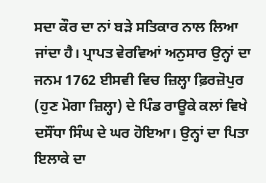ਸਦਾ ਕੌਰ ਦਾ ਨਾਂ ਬੜੇ ਸਤਿਕਾਰ ਨਾਲ ਲਿਆ ਜਾਂਦਾ ਹੈ। ਪ੍ਰਾਪਤ ਵੇਰਵਿਆਂ ਅਨੁਸਾਰ ਉਨ੍ਹਾਂ ਦਾ ਜਨਮ 1762 ਈਸਵੀ ਵਿਚ ਜ਼ਿਲ੍ਹਾ ਫ਼ਿਰਜ਼ੋਪੁਰ (ਹੁਣ ਮੋਗਾ ਜ਼ਿਲ੍ਹਾ) ਦੇ ਪਿੰਡ ਰਾਊਕੇ ਕਲਾਂ ਵਿਖੇ ਦਸੌਂਧਾ ਸਿੰਘ ਦੇ ਘਰ ਹੋਇਆ। ਉਨ੍ਹਾਂ ਦਾ ਪਿਤਾ ਇਲਾਕੇ ਦਾ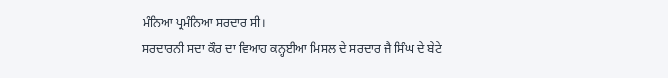ਮੰਨਿਆ ਪ੍ਰਮੰਨਿਆ ਸਰਦਾਰ ਸੀ।
ਸਰਦਾਰਨੀ ਸਦਾ ਕੌਰ ਦਾ ਵਿਆਹ ਕਨ੍ਹਈਆ ਮਿਸਲ ਦੇ ਸਰਦਾਰ ਜੈ ਸਿੰਘ ਦੇ ਬੇਟੇ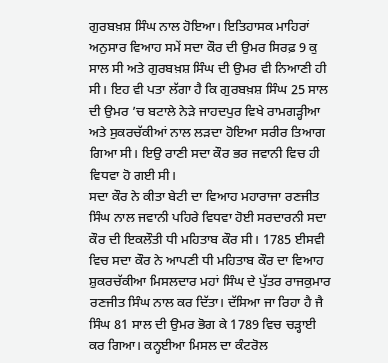ਗੁਰਬਖ਼ਸ਼ ਸਿੰਘ ਨਾਲ ਹੋਇਆ। ਇਤਿਹਾਸਕ ਮਾਹਿਰਾਂ ਅਨੁਸਾਰ ਵਿਆਹ ਸਮੇਂ ਸਦਾ ਕੌਰ ਦੀ ਉਮਰ ਸਿਰਫ਼ 9 ਕੁ ਸਾਲ ਸੀ ਅਤੇ ਗੁਰਬਖ਼ਸ਼ ਸਿੰਘ ਦੀ ਉਮਰ ਵੀ ਨਿਆਣੀ ਹੀ ਸੀ। ਇਹ ਵੀ ਪਤਾ ਲੱਗਾ ਹੈ ਕਿ ਗੁਰਬਖ਼ਸ਼ ਸਿੰਘ 25 ਸਾਲ ਦੀ ਉਮਰ ’ਚ ਬਟਾਲੇ ਨੇੜੇ ਜਾਹਦਪੁਰ ਵਿਖੇ ਰਾਮਗੜ੍ਹੀਆ ਅਤੇ ਸੁਕਰਚੱਕੀਆਂ ਨਾਲ ਲੜਦਾ ਹੋਇਆ ਸਰੀਰ ਤਿਆਗ ਗਿਆ ਸੀ। ਇਉ ਰਾਣੀ ਸਦਾ ਕੌਰ ਭਰ ਜਵਾਨੀ ਵਿਚ ਹੀ ਵਿਧਵਾ ਹੋ ਗਈ ਸੀ।
ਸਦਾ ਕੌਰ ਨੇ ਕੀਤਾ ਬੇਟੀ ਦਾ ਵਿਆਹ ਮਹਾਰਾਜਾ ਰਣਜੀਤ ਸਿੰਘ ਨਾਲ ਜਵਾਨੀ ਪਹਿਰੇ ਵਿਧਵਾ ਹੋਈ ਸਰਦਾਰਨੀ ਸਦਾ ਕੌਰ ਦੀ ਇਕਲੌਤੀ ਧੀ ਮਹਿਤਾਬ ਕੌਰ ਸੀ। 1785 ਈਸਵੀ ਵਿਚ ਸਦਾ ਕੌਰ ਨੇ ਆਪਣੀ ਧੀ ਮਹਿਤਾਬ ਕੌਰ ਦਾ ਵਿਆਹ ਸ਼ੁਕਰਚੱਕੀਆ ਮਿਸਲਦਾਰ ਮਹਾਂ ਸਿੰਘ ਦੇ ਪੁੱਤਰ ਰਾਜਕੁਮਾਰ ਰਣਜੀਤ ਸਿੰਘ ਨਾਲ ਕਰ ਦਿੱਤਾ। ਦੱਸਿਆ ਜਾ ਰਿਹਾ ਹੈ ਜੈ ਸਿੰਘ 81 ਸਾਲ ਦੀ ਉਮਰ ਭੋਗ ਕੇ 1789 ਵਿਚ ਚੜ੍ਹਾਈ ਕਰ ਗਿਆ। ਕਨ੍ਹਈਆ ਮਿਸਲ ਦਾ ਕੰਟਰੋਲ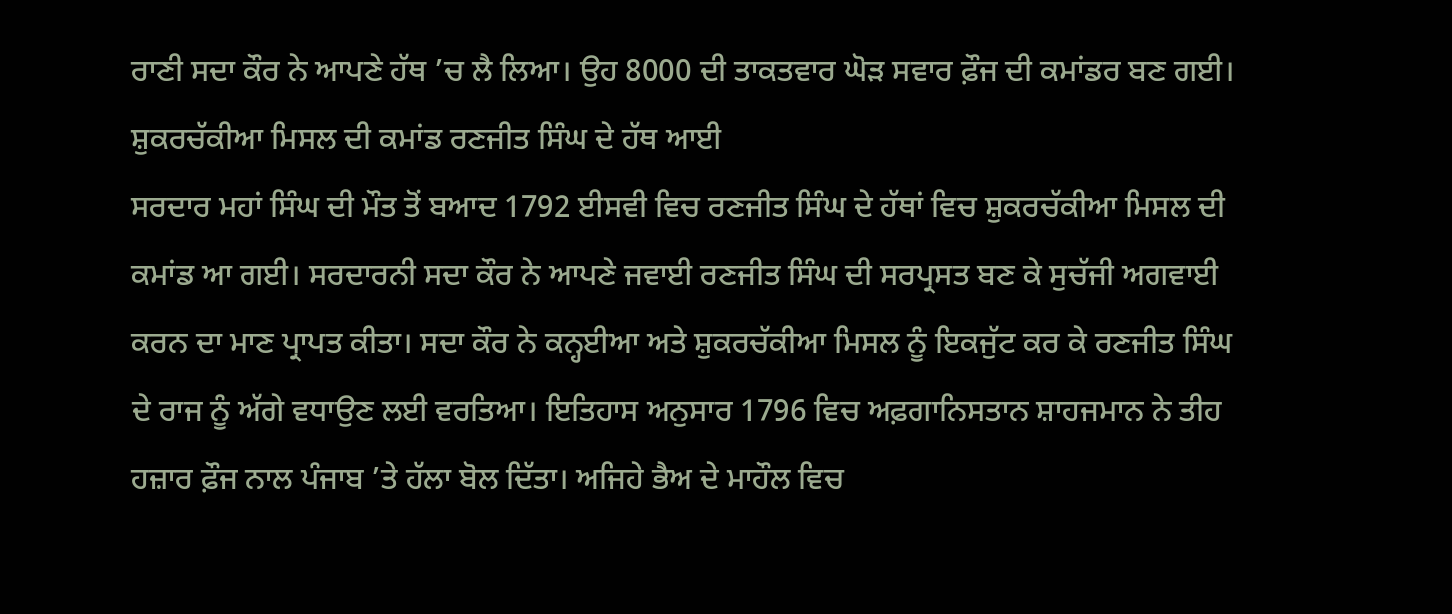ਰਾਣੀ ਸਦਾ ਕੌਰ ਨੇ ਆਪਣੇ ਹੱਥ ’ਚ ਲੈ ਲਿਆ। ਉਹ 8000 ਦੀ ਤਾਕਤਵਾਰ ਘੋੜ ਸਵਾਰ ਫ਼ੌਜ ਦੀ ਕਮਾਂਡਰ ਬਣ ਗਈ।
ਸ਼ੁਕਰਚੱਕੀਆ ਮਿਸਲ ਦੀ ਕਮਾਂਡ ਰਣਜੀਤ ਸਿੰਘ ਦੇ ਹੱਥ ਆਈ
ਸਰਦਾਰ ਮਹਾਂ ਸਿੰਘ ਦੀ ਮੌਤ ਤੋਂ ਬਆਦ 1792 ਈਸਵੀ ਵਿਚ ਰਣਜੀਤ ਸਿੰਘ ਦੇ ਹੱਥਾਂ ਵਿਚ ਸ਼ੁਕਰਚੱਕੀਆ ਮਿਸਲ ਦੀ ਕਮਾਂਡ ਆ ਗਈ। ਸਰਦਾਰਨੀ ਸਦਾ ਕੌਰ ਨੇ ਆਪਣੇ ਜਵਾਈ ਰਣਜੀਤ ਸਿੰਘ ਦੀ ਸਰਪ੍ਰਸਤ ਬਣ ਕੇ ਸੁਚੱਜੀ ਅਗਵਾਈ ਕਰਨ ਦਾ ਮਾਣ ਪ੍ਰਾਪਤ ਕੀਤਾ। ਸਦਾ ਕੌਰ ਨੇ ਕਨ੍ਹਈਆ ਅਤੇ ਸ਼ੁਕਰਚੱਕੀਆ ਮਿਸਲ ਨੂੰ ਇਕਜੁੱਟ ਕਰ ਕੇ ਰਣਜੀਤ ਸਿੰਘ ਦੇ ਰਾਜ ਨੂੰ ਅੱਗੇ ਵਧਾਉਣ ਲਈ ਵਰਤਿਆ। ਇਤਿਹਾਸ ਅਨੁਸਾਰ 1796 ਵਿਚ ਅਫ਼ਗਾਨਿਸਤਾਨ ਸ਼ਾਹਜਮਾਨ ਨੇ ਤੀਹ ਹਜ਼ਾਰ ਫ਼ੌਜ ਨਾਲ ਪੰਜਾਬ ’ਤੇ ਹੱਲਾ ਬੋਲ ਦਿੱਤਾ। ਅਜਿਹੇ ਭੈਅ ਦੇ ਮਾਹੌਲ ਵਿਚ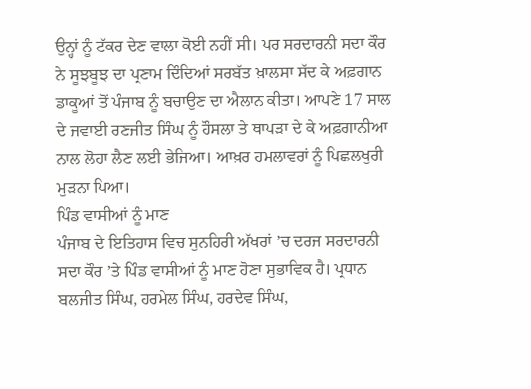ਉਨ੍ਹਾਂ ਨੂੰ ਟੱਕਰ ਦੇਣ ਵਾਲਾ ਕੋਈ ਨਹੀਂ ਸੀ। ਪਰ ਸਰਦਾਰਨੀ ਸਦਾ ਕੌਰ ਨੇ ਸੂਝਬੂਝ ਦਾ ਪ੍ਰਣਾਮ ਦਿੰਦਿਆਂ ਸਰਬੱਤ ਖ਼ਾਲਸਾ ਸੱਦ ਕੇ ਅਫ਼ਗਾਨ ਡਾਕੂਆਂ ਤੋਂ ਪੰਜਾਬ ਨੂੰ ਬਚਾਉਣ ਦਾ ਐਲਾਨ ਕੀਤਾ। ਆਪਣੇ 17 ਸਾਲ ਦੇ ਜਵਾਈ ਰਣਜੀਤ ਸਿੰਘ ਨੂੰ ਹੌਸਲਾ ਤੇ ਥਾਪੜਾ ਦੇ ਕੇ ਅਫ਼ਗਾਨੀਆ ਨਾਲ ਲੋਹਾ ਲੈਣ ਲਈ ਭੇਜਿਆ। ਆਖ਼ਰ ਹਮਲਾਵਰਾਂ ਨੂੰ ਪਿਛਲਖੁਰੀ ਮੁੜਨਾ ਪਿਆ।
ਪਿੰਡ ਵਾਸੀਆਂ ਨੂੰ ਮਾਣ
ਪੰਜਾਬ ਦੇ ਇਤਿਹਾਸ ਵਿਚ ਸੁਨਹਿਰੀ ਅੱਖਰਾਂ ’ਚ ਦਰਜ ਸਰਦਾਰਨੀ ਸਦਾ ਕੌਰ ’ਤੇ ਪਿੰਡ ਵਾਸੀਆਂ ਨੂੰ ਮਾਣ ਹੋਣਾ ਸੁਭਾਵਿਕ ਹੈ। ਪ੍ਰਧਾਨ ਬਲਜੀਤ ਸਿੰਘ, ਹਰਮੇਲ ਸਿੰਘ, ਹਰਦੇਵ ਸਿੰਘ,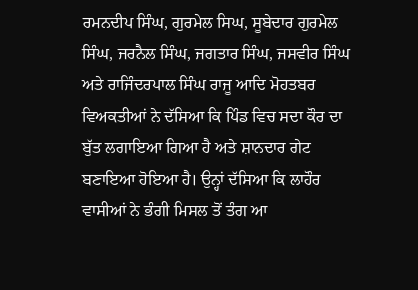ਰਮਨਦੀਪ ਸਿੰਘ, ਗੁਰਮੇਲ ਸਿਘ, ਸੂਬੇਦਾਰ ਗੁਰਮੇਲ ਸਿੰਘ, ਜਰਨੈਲ ਸਿੰਘ, ਜਗਤਾਰ ਸਿੰਘ, ਜਸਵੀਰ ਸਿੰਘ ਅਤੇ ਰਾਜਿੰਦਰਪਾਲ ਸਿੰਘ ਰਾਜੂ ਆਦਿ ਮੋਹਤਬਰ ਵਿਅਕਤੀਆਂ ਨੇ ਦੱਸਿਆ ਕਿ ਪਿੰਡ ਵਿਚ ਸਦਾ ਕੌਰ ਦਾ ਬੁੱਤ ਲਗਾਇਆ ਗਿਆ ਹੈ ਅਤੇ ਸ਼ਾਨਦਾਰ ਗੇਟ ਬਣਾਇਆ ਹੋਇਆ ਹੈ। ਉਨ੍ਹਾਂ ਦੱਸਿਆ ਕਿ ਲਾਹੌਰ ਵਾਸੀਆਂ ਨੇ ਭੰਗੀ ਮਿਸਲ ਤੋਂ ਤੰਗ ਆ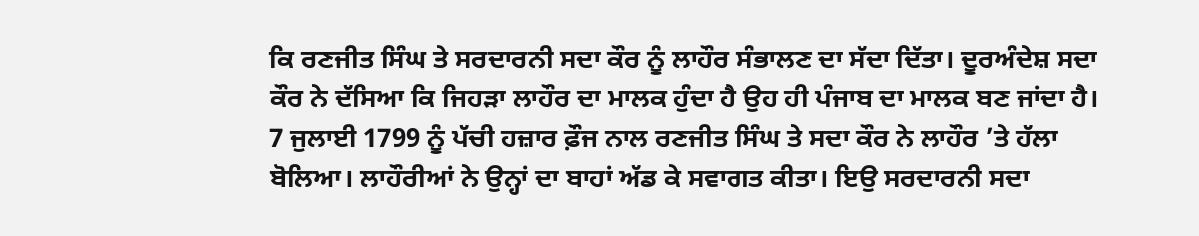ਕਿ ਰਣਜੀਤ ਸਿੰਘ ਤੇ ਸਰਦਾਰਨੀ ਸਦਾ ਕੌਰ ਨੂੰ ਲਾਹੌਰ ਸੰਭਾਲਣ ਦਾ ਸੱਦਾ ਦਿੱਤਾ। ਦੂਰਅੰਦੇਸ਼ ਸਦਾ ਕੌਰ ਨੇ ਦੱਸਿਆ ਕਿ ਜਿਹੜਾ ਲਾਹੌਰ ਦਾ ਮਾਲਕ ਹੁੰਦਾ ਹੈ ਉਹ ਹੀ ਪੰਜਾਬ ਦਾ ਮਾਲਕ ਬਣ ਜਾਂਦਾ ਹੈ। 7 ਜੁਲਾਈ 1799 ਨੂੰ ਪੱਚੀ ਹਜ਼ਾਰ ਫ਼ੌਜ ਨਾਲ ਰਣਜੀਤ ਸਿੰਘ ਤੇ ਸਦਾ ਕੌਰ ਨੇ ਲਾਹੌਰ ’ਤੇ ਹੱਲਾ ਬੋਲਿਆ। ਲਾਹੌਰੀਆਂ ਨੇ ਉਨ੍ਹਾਂ ਦਾ ਬਾਹਾਂ ਅੱਡ ਕੇ ਸਵਾਗਤ ਕੀਤਾ। ਇਉ ਸਰਦਾਰਨੀ ਸਦਾ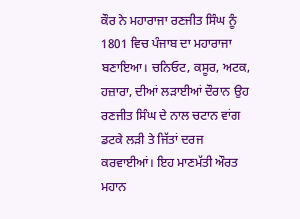ਕੌਰ ਨੇ ਮਹਾਰਾਜਾ ਰਣਜੀਤ ਸਿੰਘ ਨੂੰ 1801 ਵਿਚ ਪੰਜਾਬ ਦਾ ਮਹਾਰਾਜਾ ਬਣਾਇਆ। ਚਨਿਓਟ, ਕਸੂਰ, ਅਟਕ, ਹਜ਼ਾਰਾ, ਦੀਆਂ ਲੜਾਈਆਂ ਦੌਰਾਨ ਉਹ ਰਣਜੀਤ ਸਿੰਘ ਦੇ ਨਾਲ ਚਟਾਨ ਵਾਂਗ ਡਟਕੇ ਲੜੀ ਤੇ ਜਿੱਤਾਂ ਦਰਜ ਕਰਵਾਈਆਂ। ਇਹ ਮਾਣਮੱਤੀ ਔਰਤ ਮਹਾਨ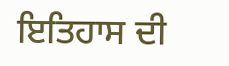ਇਤਿਹਾਸ ਦੀ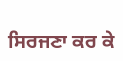ਸਿਰਜਣਾ ਕਰ ਕੇ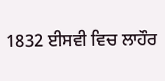1832 ਈਸਵੀ ਵਿਚ ਲਾਹੌਰ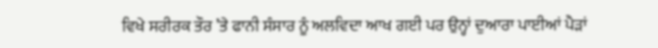ਵਿਖੇ ਸਰੀਰਕ ਤੌਰ ’ਤੇ ਫਾਨੀ ਸੰਸਾਰ ਨੂੰ ਅਲਵਿਦਾ ਆਖ ਗਈ ਪਰ ਉਨ੍ਹਾਂ ਦੁਆਰਾ ਪਾਈਆਂ ਪੈੜਾਂ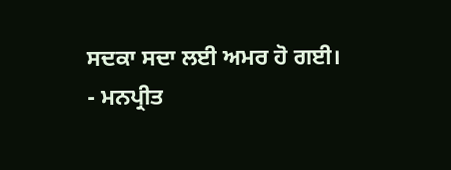ਸਦਕਾ ਸਦਾ ਲਈ ਅਮਰ ਹੋ ਗਈ।
- ਮਨਪ੍ਰੀਤ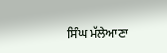ਸਿੰਘ ਮੱਲੇਆਣਾ